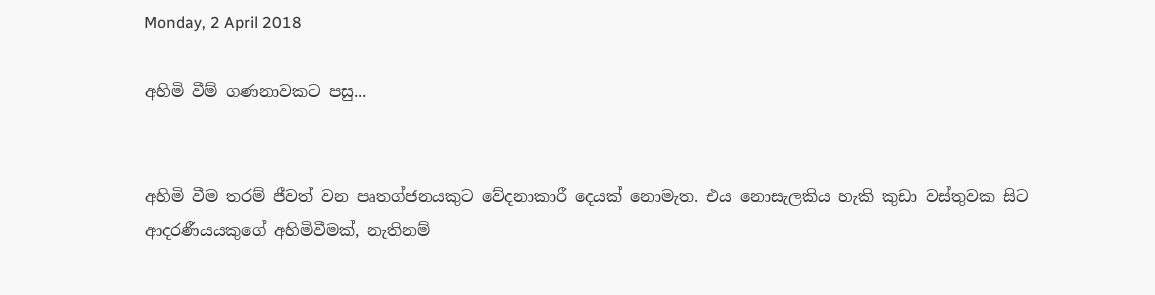Monday, 2 April 2018

අහිමි වීම් ගණනාවකට පසු...


අහිමි වීම තරම් ජීවත් වන පෘතග්ජනයකුට වේදනාකාරී දෙයක් නොමැත. එය නොසැලකිය හැකි කුඩා වස්තුවක සිට ආදරණීයයකුගේ අහිමිවීමක්, නැතිනම්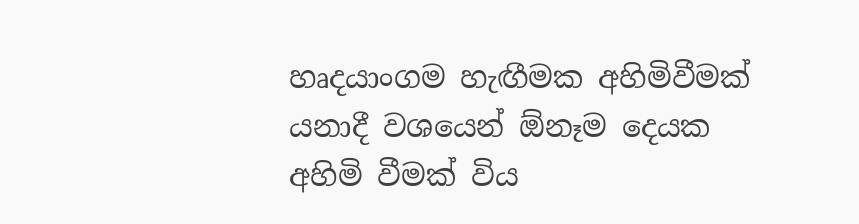හෘදයාංගම හැඟීමක අහිමිවීමක් යනාදී වශයෙන් ඕනෑම දෙයක අහිමි වීමක් විය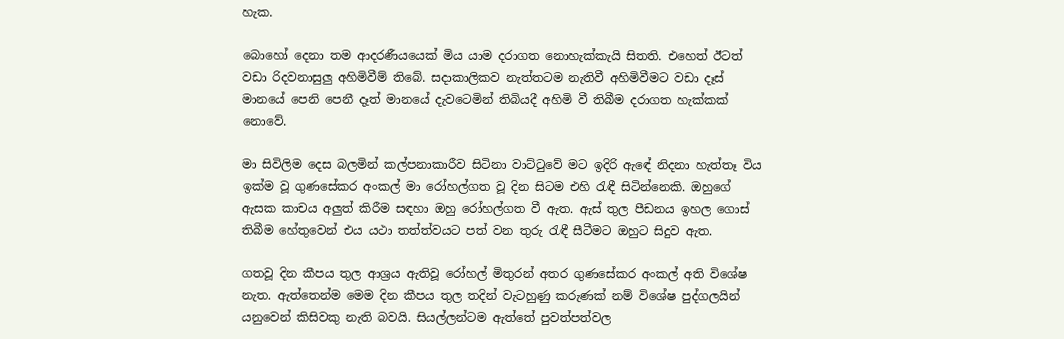හැක.

බොහෝ දෙනා තම ආදරණීයයෙක් මිය යාම දරාගත නොහැක්කැයි සිතති. එහෙත් ඊටත් වඩා රිදවනාසුලු අහිමිවීම් තිබේ. සදාකාලිකව නැත්තටම නැතිවී අහිමිවීමට වඩා දෑස් මානයේ පෙනි පෙනී දෑත් මානයේ දැවටෙමින් තිබියදී අහිමි වී තිබීම දරාගත හැක්කක් නොවේ.

මා සිවිලිම දෙස බලමින් කල්පනාකාරීව සිටිනා වාට්ටුවේ මට ඉදිරි ඇඳේ නිදනා හැත්තෑ විය ඉක්ම වූ ගුණසේකර අංකල් මා රෝහල්ගත වූ දින සිටම එහි රැඳී සිටින්නෙකි. ඔහුගේ ඇසක කාචය අලුත් කිරීම සඳහා ඔහු රෝහල්ගත වී ඇත. ඇස් තුල පීඩනය ඉහල ගොස් තිබීම හේතුවෙන් එය යථා තත්ත්වයට පත් වන තුරු රැඳී සීටීමට ඔහුට සිදුව ඇත.

ගතවූ දින කීපය තුල ආශ්‍රය ඇතිවූ රෝහල් මිතුරන් අතර ගුණසේකර අංකල් අති විශේෂ නැත. ඇත්තෙන්ම මෙම දින කීපය තුල තදින් වැටහුණු කරුණක් නම් විශේෂ පුද්ගලයින් යනුවෙන් කිසිවකු නැති බවයි. සියල්ලන්ටම ඇත්තේ පුවත්පත්වල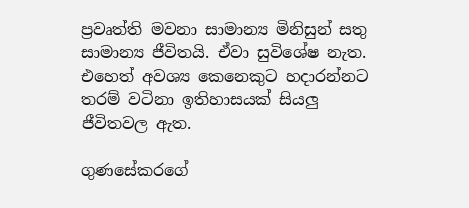ප්‍රවෘත්ති මවනා සාමාන්‍ය මිනිසුන් සතු සාමාන්‍ය ජීවිතයි. ඒවා සුවිශේෂ නැත. එහෙත් අවශ්‍ය කෙනෙකුට හදාරන්නට තරම් වටිනා ඉතිහාසයක් සියලු ජීවිතවල ඇත.

ගුණසේකරගේ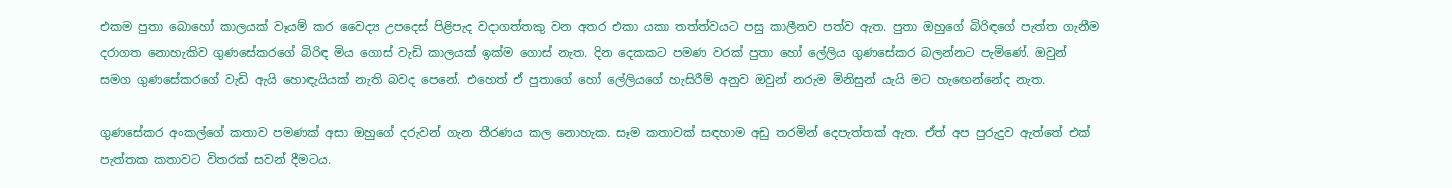එකම පුතා බොහෝ කාලයක් වෑයම් කර වෛද්‍ය උපදෙස් පිළිපැද වදාගත්තකු වන අතර එකා යකා තත්ත්වයට පසු කාලීනව පත්ව ඇත. පුතා ඔහුගේ බිරිඳගේ පැත්ත ගැනීම දරාගත නොහැකිව ගුණසේකරගේ බිරිඳ මිය ගොස් වැඩි කාලයක් ඉක්ම ගොස් නැත. දින දෙකකට පමණ වරක් පුතා හෝ ලේලිය ගුණසේකර බලන්නට පැමිණේ. ඔවුන් සමග ගුණසේකරගේ වැඩි ඇයි හොඳැයියක් නැති බවද පෙනේ. එහෙත් ඒ පුතාගේ හෝ ලේලියගේ හැසිරීම් අනුව ඔවුන් නරුම මිනිසුන් යැයි මට හැඟෙන්නේද නැත.

ගුණසේකර අංකල්ගේ කතාව පමණක් අසා ඔහුගේ දරුවන් ගැන තීරණය කල නොහැක. සෑම කතාවක් සඳහාම අඩු තරමින් දෙපැත්තක් ඇත. ඒත් අප පුරුදුව ඇත්තේ එක් පැත්තක කතාවට විතරක් සවන් දීමටය.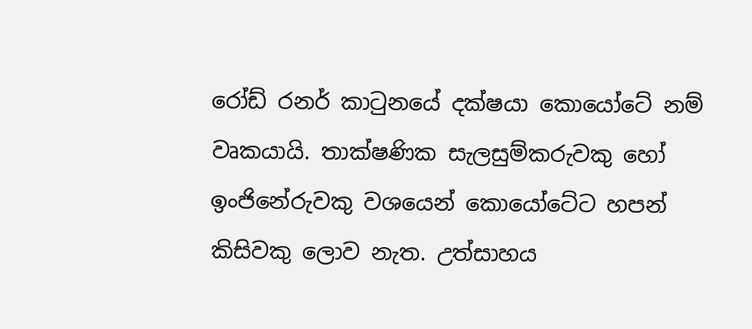රෝඩ් රනර් කාටුනයේ දක්ෂයා කොයෝටේ නම් වෘකයායි. තාක්ෂණික සැලසුම්කරුවකු හෝ ඉංජිනේරුවකු වශයෙන් කොයෝටේට හපන් කිසිවකු ලොව නැත. උත්සාහය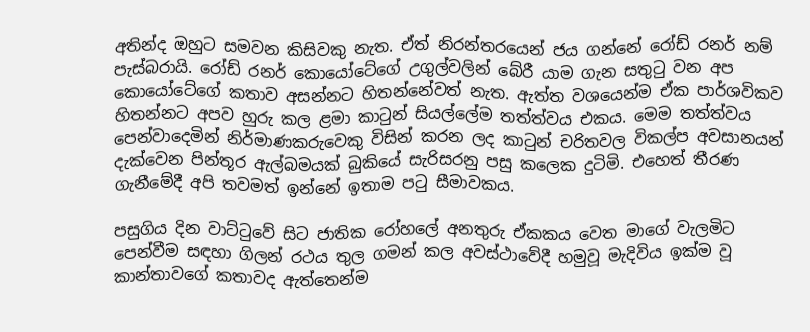අතින්ද ඔහුට සමවන කිසිවකු නැත. ඒත් නිරන්තරයෙන් ජය ගන්නේ රෝඩ් රනර් නම් පැස්බරායි. රෝඩ් රනර් කොයෝටේගේ උගුල්වලින් බේරී යාම ගැන සතුටු වන අප කොයෝටේගේ කතාව අසන්නට හිතන්නේවත් නැත. ඇත්ත වශයෙන්ම ඒක පාර්ශවිකව හිතන්නට අපව හුරු කල ළමා කාටුන් සියල්ලේම තත්ත්වය එකය. මෙම තත්ත්වය පෙන්වාදෙමින් නිර්මාණකරුවෙකු විසින් කරන ලද කාටුන් චරිතවල විකල්ප අවසානයන් දැක්වෙන පින්තූර ඇල්බමයක් බුකියේ සැරිසරනු පසු කලෙක දුටිමි. එහෙත් තීරණ ගැනීමේදී අපි තවමත් ඉන්නේ ඉතාම පටු සීමාවකය.

පසුගිය දින වාට්ටුවේ සිට ජාතික රෝහලේ අනතුරු ඒකකය වෙත මාගේ වැලමිට පෙන්වීම සඳහා ගිලන් රථය තුල ගමන් කල අවස්ථාවේදී හමුවූ මැදිවිය ඉක්ම වූ කාන්තාවගේ කතාවද ඇත්තෙන්ම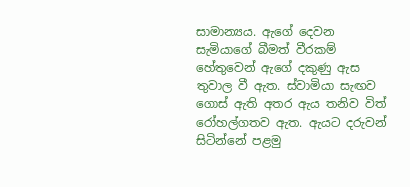සාමාන්‍යය. ඇගේ දෙවන සැමියාගේ බීමත් වීරකම් හේතුවෙන් ඇගේ දකුණු ඇස තුවාල වී ඇත. ස්වාමියා සැඟව ගොස් ඇති අතර ඇය තනිව විත් රෝහල්ගතව ඇත. ඇයට දරුවන් සිටින්නේ පළමු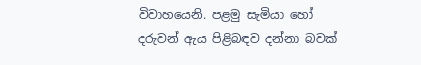විවාහයෙනි. පළමු සැමියා හෝ දරුවන් ඇය පිළිබඳව දන්නා බවක්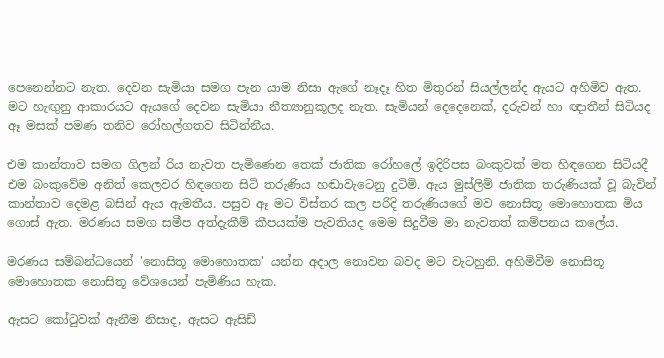පෙනෙන්නට නැත. දෙවන සැමියා සමග පැන යාම නිසා ඇගේ නෑදෑ හිත මිතුරන් සියල්ලන්ද ඇයට අහිමිව ඇත. මට හැඟුනු ආකාරයට ඇයගේ දෙවන සැමියා නීත්‍යානුකූලද නැත. සැමියන් දෙදෙනෙක්, දරුවන් හා ඥාතීන් සිටියද ඈ මසක් පමණ තනිව රෝහල්ගතව සිටින්නීය.

එම කාන්තාව සමග ගිලන් රිය නැවත පැමිණෙන තෙක් ජාතික රෝහලේ ඉදිරිපස බංකුවක් මත හිඳගෙන සිටියදී එම බංකුවේම අනිත් කෙලවර හිඳගෙන සිටි තරුණිය හඬාවැටෙනු දුටිමි. ඇය මුස්ලිම් ජාතික තරුණියක් වූ බැවින් කාන්තාව දෙමළ බසින් ඇය ඇමතීය. පසුව ඈ මට විස්තර කල පරිදි තරුණියගේ මව නොසිතූ මොහොතක මිය ගොස් ඇත. මරණය සමග සමීප අත්දැකීම් කීපයක්ම පැවතියද මෙම සිදුවීම මා නැවතත් කම්පනය කලේය.

මරණය සම්බන්ධයෙන් 'නොසිතූ මොහොතක' යන්න අදාල නොවන බවද මට වැටහුනි. අහිමිවීම නොසිතූ මොහොතක නොසිතූ වේශයෙන් පැමිණිය හැක.

ඇසට කෝටුවක් ඇනීම නිසාද, ඇසට ඇසිඩ්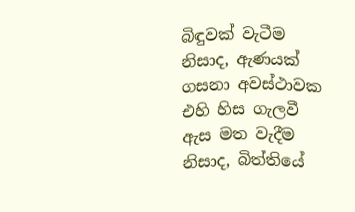බිඳුවක් වැටීම නිසාද, ඇණයක් ගසනා අවස්ථාවක එහි හිස ගැලවී ඇස මත වැදීම නිසාද, බිත්තියේ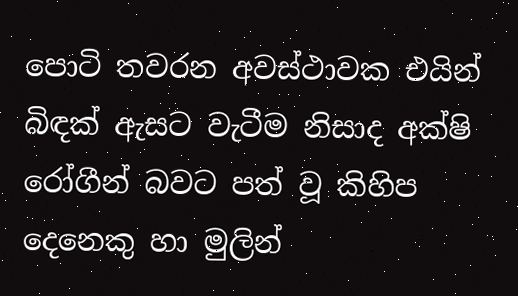පොටි තවරන අවස්ථාවක එයින් බිඳක් ඇසට වැටීම නිසාද අක්ෂි රෝගීන් බවට පත් වූ කිහිප දෙනෙකු හා මුලින්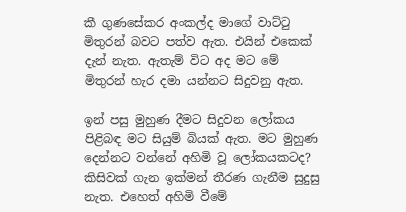කී ගුණසේකර අංකල්ද මාගේ වාට්ටු මිතුරන් බවට පත්ව ඇත. එයින් එකෙක් දැන් නැත. ඇතැම් විට අද මට මේ මිතුරන් හැර දමා යන්නට සිදුවනු ඇත.

ඉන් පසු මුහුණ දීමට සිදුවන ලෝකය පිළිබඳ මට සියුම් බියක් ඇත. මට මුහුණ දෙන්නට වන්නේ අහිමි වූ ලෝකයකටද? කිසිවක් ගැන ඉක්මන් තීරණ ගැනීම සුදුසු නැත. එහෙත් අහිමි වීමේ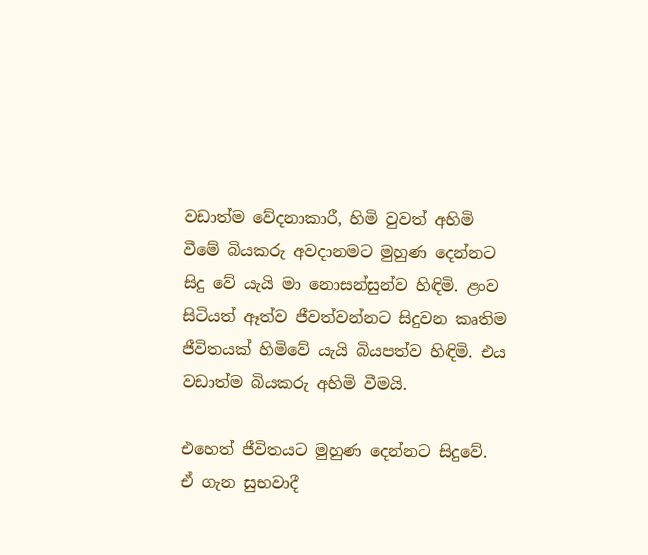වඩාත්ම වේදනාකාරී, හිමි වුවත් අහිමි වීමේ බියකරු අවදානමට මුහුණ දෙන්නට සිදු වේ යැයි මා නොසන්සුන්ව හිඳිමි. ළංව සිටියත් ඈත්ව ජීවත්වන්නට සිදුවන කෘතිම ජීවිතයක් හිමිවේ යැයි බියපත්ව හිඳිමි. එය වඩාත්ම බියකරු අහිමි වීමයි.

එහෙත් ජීවිතයට මුහුණ දෙන්නට සිදුවේ. ඒ ගැන සුභවාදී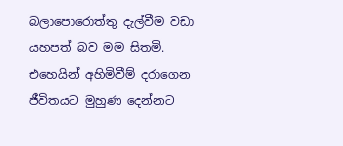බලාපොරොත්තු දැල්වීම වඩා යහපත් බව මම සිතමි. එහෙයින් අහිමිවීම් දරාගෙන ජීවිතයට මුහුණ දෙන්නට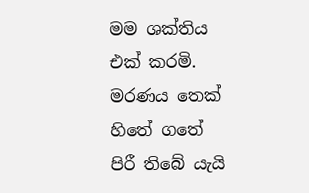මම ශක්තිය එක් කරමි. මරණය තෙක් හිතේ ගතේ පිරී තිබේ යැයි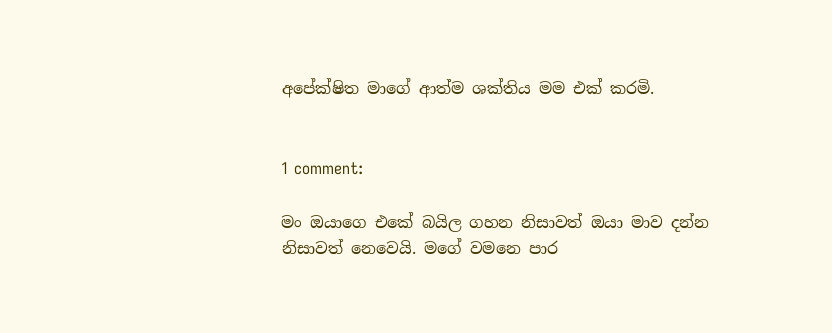අපේක්ෂිත මාගේ ආත්ම ශක්තිය මම එක් කරමි.


1 comment:

මං ඔයාගෙ එකේ බයිල ගහන නිසාවත් ඔයා මාව දන්න නිසාවත් නෙවෙයි. මගේ වමනෙ පාර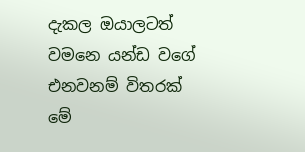දැකල ඔයාලටත් වමනෙ යන්ඩ වගේ එනවනම් විතරක් මේ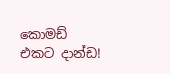කොමඩ් එකට දාන්ඩ!